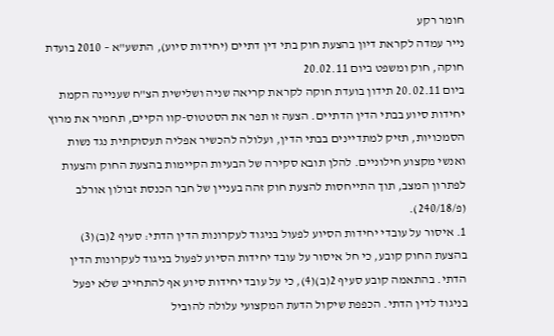חומר רקע
נייר עמדה לקראת דיון בהצעת חוק בתי דין דתיים (יחידות סיוע), התשע"א – 2010 בועדת חוקה, חוק ומשפט ביום 20.02.11
ביום 20.02.11 תידון בועדת חוקה לקראת קריאה שניה ושלישית הצ"ח שעניינה הקמת יחידות סיוע בבתי הדין הדתיים. הצעה זו תפר את הסטטוס-קוו הקיים, תחמיר את מרוץ הסמכויות, תזיק למתדיינים בבתי הדין, ועלולה להכשיר אפליה תעסוקתית נגד נשות ואנשי מקצוע חילוניים. להלן תובא סקירה של הבעיות הקיימות בהצעת החוק והצעות לפתרון המצב, תוך התייחסות להצעת חוק זהה בעניין של חבר הכנסת זבולון אורלב (פ/240/18).
1. איסור על עובדי יחידות הסיוע לפעול בניגוד לעקרונות הדין הדתי: סעיף 2(ב)(3) בהצעת החוק קובע, כי חל איסור על עובד יחידות הסיוע לפעול בניגוד לעקרונות הדין הדתי. בהתאמה קובע סעיף 2(ב)(4), כי על עובד יחידות סיוע אף להתחייב שלא יפעל בניגוד לדין הדתי. הכפפת שיקול הדעת המקצועי עלולה להוביל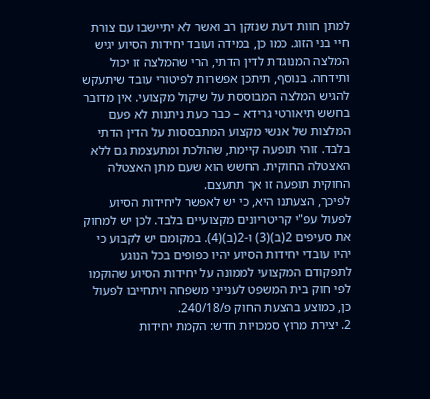למתן חוות דעת שנזקן רב ואשר לא יתיישבו עם צורת חיי בני הזוג. כמו כן, במידה ועובד יחידות הסיוע יגיש המלצה המנוגדת לדין הדתי, הרי שהמלצה זו יכול ותידחה. בנוסף, תיתכן אפשרות לפיטורי עובד שיתעקש להגיש המלצה המבוססת על שיקול מקצועי. אין מדובר בחשש תיאורטי גרידא – כבר כעת ניתנות לא פעם המלצות של אנשי מקצוע המתבססות על הדין הדתי בלבד. זוהי תופעה קיימת, שהולכת ומתעצמת גם ללא האצטלה החוקית. החשש הוא שעם מתן האצטלה החוקית תופעה זו אך תתעצם.
לפיכך, הצעתנו היא, כי יש לאפשר ליחידות הסיוע לפעול עפ"י קריטריונים מקצועיים בלבד. לכן יש למחוק את סעיפים 2(ב)(3) ו-2(ב)(4). במקומם יש לקבוע כי יהיו עובדי יחידות הסיוע יהיו כפופים בכל הנוגע לתפקודם המקצועי לממונה על יחידות הסיוע שהוקמו לפי חוק בית המשפט לענייני משפחה ויתחייבו לפעול כן, כמוצע בהצעת החוק פ/240/18.
2. יצירת מרוץ סמכויות חדש: הקמת יחידות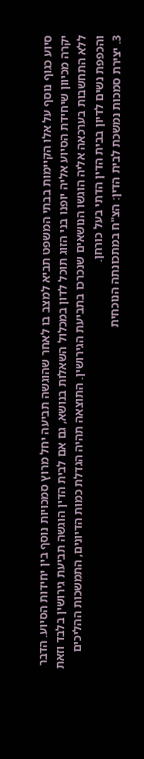סיוע כגוף נוסף על אלו הקיימות בבתי המשפט תביא למצב בו לאחר שהוגשה תביעה יחל מרוץ סמכויות נוסף בין יחידות הסיוע. הדבר יקרה מכיוון שיחידת הסיוע אליה יופנו בני הזוג תוכל לדון במכלול השאלות בנושא, גם אם לבית הדין הוגשה תביעת גירושין בלבד וזאת ללא התחשבות בערכאה אליה הוגשו הנושאים שנכרכו בתביעת הגירושין. התוצאה תהיה הגדלת כמות הדיונים, התמשכות ההליכים והכפפת נשים לדיון בבית הדין הדתי בעל כורחן.
3. יצירת סמכות נמשכת לבית הדין: הצ"ח במתכונתה הנוכחית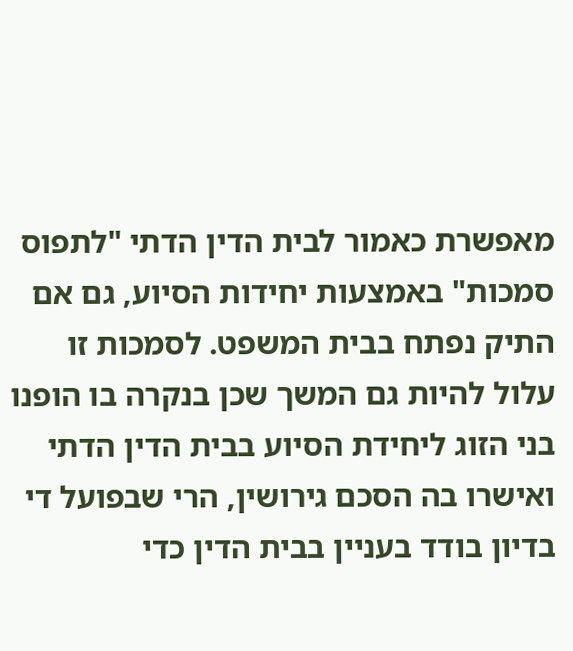מאפשרת כאמור לבית הדין הדתי "לתפוס סמכות" באמצעות יחידות הסיוע, גם אם התיק נפתח בבית המשפט. לסמכות זו עלול להיות גם המשך שכן בנקרה בו הופנו בני הזוג ליחידת הסיוע בבית הדין הדתי ואישרו בה הסכם גירושין, הרי שבפועל די בדיון בודד בעניין בבית הדין כדי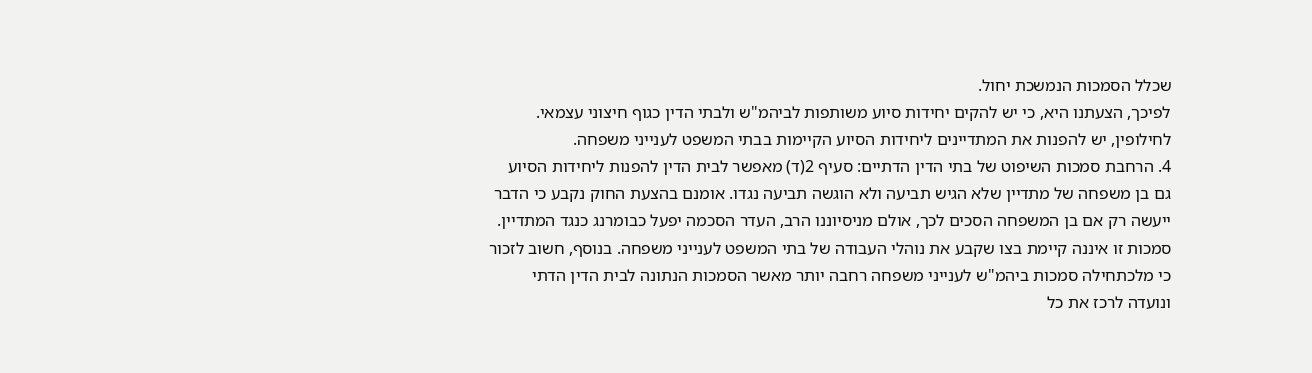שכלל הסמכות הנמשכת יחול.
לפיכך, הצעתנו היא, כי יש להקים יחידות סיוע משותפות לביהמ"ש ולבתי הדין כגוף חיצוני עצמאי. לחילופין, יש להפנות את המתדיינים ליחידות הסיוע הקיימות בבתי המשפט לענייני משפחה.
4. הרחבת סמכות השיפוט של בתי הדין הדתיים: סעיף 2(ד) מאפשר לבית הדין להפנות ליחידות הסיוע גם בן משפחה של מתדיין שלא הגיש תביעה ולא הוגשה תביעה נגדו. אומנם בהצעת החוק נקבע כי הדבר ייעשה רק אם בן המשפחה הסכים לכך, אולם מניסיוננו הרב, העדר הסכמה יפעל כבומרנג כנגד המתדיין. סמכות זו איננה קיימת בצו שקבע את נוהלי העבודה של בתי המשפט לענייני משפחה. בנוסף, חשוב לזכור כי מלכתחילה סמכות ביהמ"ש לענייני משפחה רחבה יותר מאשר הסמכות הנתונה לבית הדין הדתי ונועדה לרכז את כל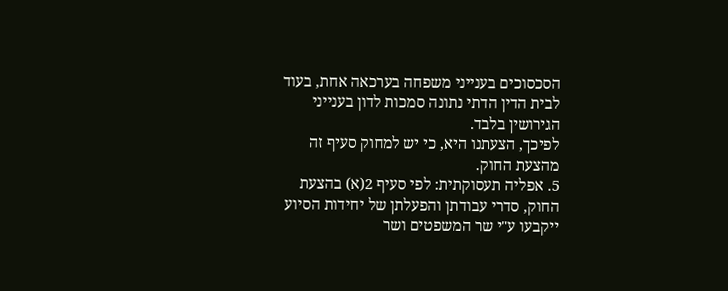הסכסוכים בענייני משפחה בערכאה אחת, בעוד לבית הדין הדתי נתונה סמכות לדון בענייני הגירושין בלבד.
לפיכך, הצעתנו היא, כי יש למחוק סעיף זה מהצעת החוק.
5. אפליה תעסוקתית: לפי סעיף 2(א) בהצעת החוק, סדרי עבודתן והפעלתן של יחידות הסיוע ייקבעו ע"י שר המשפטים ושר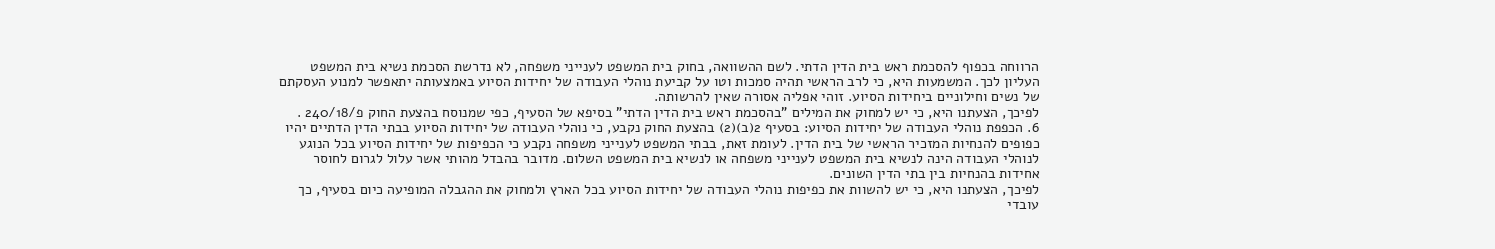הרווחה בכפוף להסכמת ראש בית הדין הדתי. לשם ההשוואה, בחוק בית המשפט לענייני משפחה, לא נדרשת הסכמת נשיא בית המשפט העליון לכך. המשמעות היא, כי לרב הראשי תהיה סמכות וטו על קביעת נוהלי העבודה של יחידות הסיוע באמצעותה יתאפשר למנוע העסקתם של נשים וחילוניים ביחידות הסיוע. זוהי אפליה אסורה שאין להרשותה.
לפיכך, הצעתנו היא, כי יש למחוק את המילים "בהסכמת ראש בית הדין הדתי" בסיפא של הסעיף, כפי שמנוסח בהצעת החוק פ/240/18 .
6. הכפפת נוהלי העבודה של יחידות הסיוע: בסעיף 2(ב)(2) בהצעת החוק נקבע, כי נוהלי העבודה של יחידות הסיוע בבתי הדין הדתיים יהיו כפופים להנחיות המזכיר הראשי של בית הדין. לעומת זאת, בבתי המשפט לענייני משפחה נקבע כי הכפיפות של יחידות הסיוע בכל הנוגע לנוהלי העבודה הינה לנשיא בית המשפט לענייני משפחה או לנשיא בית המשפט השלום. מדובר בהבדל מהותי אשר עלול לגרום לחוסר אחידות בהנחיות בין בתי הדין השונים.
לפיכך, הצעתנו היא, כי יש להשוות את כפיפות נוהלי העבודה של יחידות הסיוע בכל הארץ ולמחוק את ההגבלה המופיעה כיום בסעיף, כך עובדי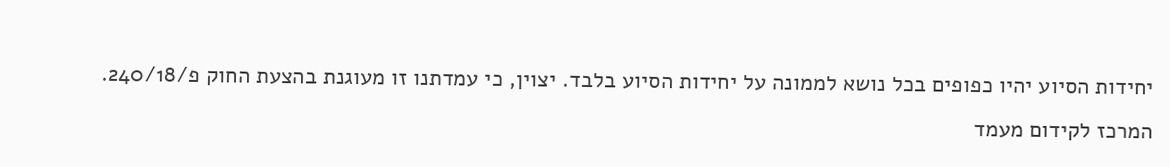יחידות הסיוע יהיו כפופים בכל נושא לממונה על יחידות הסיוע בלבד. יצוין, כי עמדתנו זו מעוגנת בהצעת החוק פ/240/18.
המרכז לקידום מעמד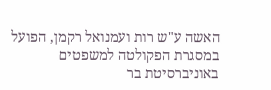האשה ע"ש רות ועמנואל רקמן, הפועל במסגרת הפקולטה למשפטים באוניברסיטת בר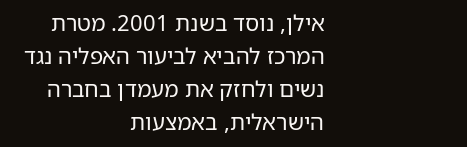אילן, נוסד בשנת 2001. מטרת המרכז להביא לביעור האפליה נגד נשים ולחזק את מעמדן בחברה הישראלית, באמצעות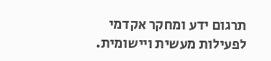תרגום ידע ומחקר אקדמי לפעילות מעשית ויישומית.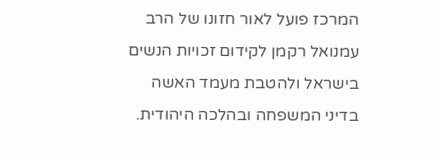המרכז פועל לאור חזונו של הרב עמנואל רקמן לקידום זכויות הנשים בישראל ולהטבת מעמד האשה בדיני המשפחה ובהלכה היהודית.